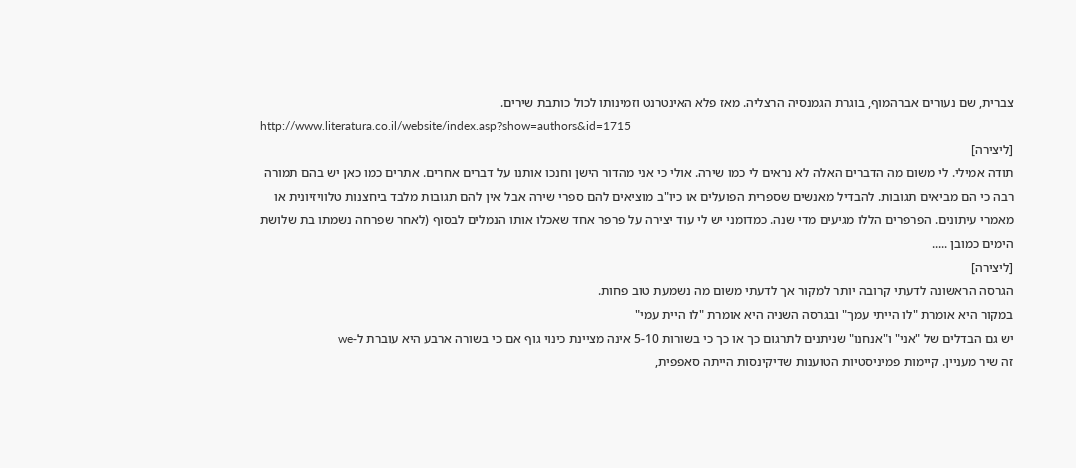צברית, שם נעורים אברהמוף, בוגרת הגמנסיה הרצליה. מאז פלא האינטרנט וזמינותו לכול כותבת שירים.
http://www.literatura.co.il/website/index.asp?show=authors&id=1715
[ליצירה]
תודה אמילי. לי משום מה הדברים האלה לא נראים לי כמו שירה. אולי כי אני מהדור הישן וחנכו אותנו על דברים אחרים. אתרים כמו כאן יש בהם תמורה רבה כי הם מביאים תגובות. להבדיל מאנשים שספרית הפועלים או כיו"ב מוציאים להם ספרי שירה אבל אין להם תגובות מלבד ביחצנות טלוויזיונית או מאמרי עיתונים. הפרפרים הללו מגיעים מדי שנה. כמדומני יש לי עוד יצירה על פרפר אחד שאכלו אותו הנמלים לבסוף (לאחר שפרחה נשמתו בת שלושת הימים כמובן .....
[ליצירה]
הגרסה הראשונה לדעתי קרובה יותר למקור אך לדעתי משום מה נשמעת טוב פחות.
במקור היא אומרת "לו הייתי עמך" ובגרסה השניה היא אומרת "לו היית עמי"
יש גם הבדלים של "אני" ו"אנחנו" שניתנים לתרגום כך או כך כי בשורות 5-10 אינה מציינת כינוי גוף אם כי בשורה ארבע היא עוברת ל-we
זה שיר מעניין. קיימות פמיניסטיות הטוענות שדיקינסות הייתה סאפפית,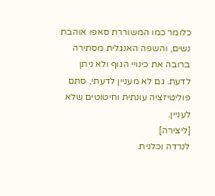כלומר כמו המשוררת סאפו אוהבת נשים, והשפה האנגלית מסתירה ברובה את כינויי הגוף ולא ניתן לדעת. גם לא מעניין לדעתי, סתם פוליטיזציה עונתית וחיטוטים שלא לעניין.
[ליצירה]
לנרדה וכלנית.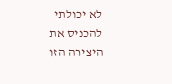לא יכולתי להכניס את היצירה הזו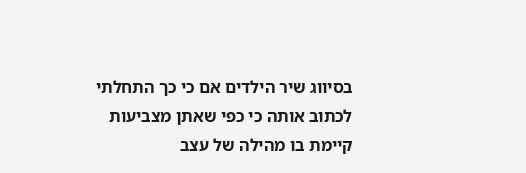בסיווג שיר הילדים אם כי כך התחלתי לכתוב אותה כי כפי שאתן מצביעות קיימת בו מהילה של עצב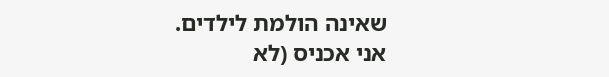שאינה הולמת לילדים.
אני אכניס (לא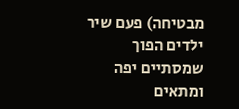מבטיחה) פעם שיר ילדים הפוך שמסתיים יפה ומתאים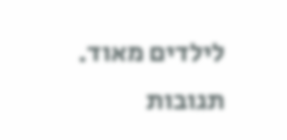לילדים מאוד.
תגובות